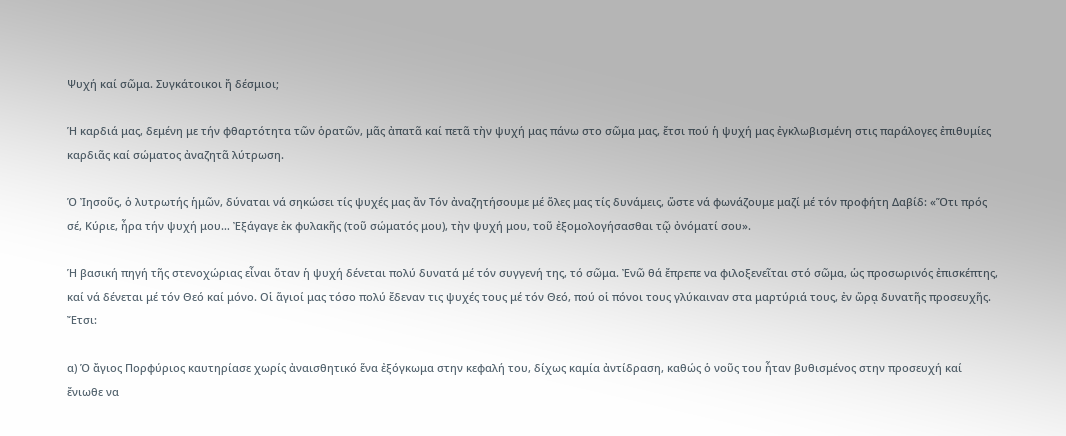Ψυχή καί σῶμα. Συγκάτοικοι ἤ δέσμιοι;

Ἡ καρδιά μας, δεμένη με τήν φθαρτότητα τῶν ὁρατῶν, μᾶς ἀπατᾶ καί πετᾶ τὴν ψυχή μας πάνω στο σῶμα μας, ἔτσι πού ἡ ψυχή μας ἐγκλωβισμένη στις παράλογες ἐπιθυμίες καρδιᾶς καί σώματος ἀναζητᾶ λύτρωση.

Ὁ Ἰησοῦς, ὁ λυτρωτής ἡμῶν, δύναται νά σηκώσει τίς ψυχές μας ἄν Τόν ἀναζητήσουμε μέ ὅλες μας τίς δυνάμεις, ὥστε νά φωνάζουμε μαζί μέ τόν προφήτη Δαβίδ: «Ὅτι πρός σέ, Κύριε, ἦρα τήν ψυχή μου… Ἐξάγαγε ἐκ φυλακῆς (τοῦ σώματός μου), τὴν ψυχή μου, τοῦ ἐξομολογήσασθαι τῷ ὀνόματί σου».

Ἡ βασική πηγή τῆς στενοχώριας εἶναι ὅταν ἡ ψυχή δένεται πολύ δυνατά μέ τόν συγγενή της, τό σῶμα. Ἐνῶ θά ἔπρεπε να φιλοξενεῖται στό σῶμα, ὡς προσωρινός ἐπισκέπτης, καί νά δένεται μέ τόν Θεό καί μόνο. Οἱ ἅγιοί μας τόσο πολύ ἔδεναν τις ψυχές τους μέ τόν Θεό, πού οἱ πόνοι τους γλύκαιναν στα μαρτύριά τους, ἐν ὥρᾳ δυνατῆς προσευχῆς. Ἔτσι:

α) Ὁ ἄγιος Πορφύριος καυτηρίασε χωρίς ἀναισθητικό ἕνα ἐξόγκωμα στην κεφαλή του, δίχως καμία ἀντίδραση, καθώς ὁ νοῦς του ἦταν βυθισμένος στην προσευχή καί ἔνιωθε να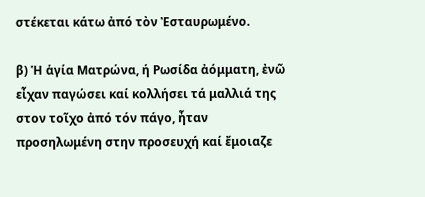στέκεται κάτω ἀπό τὸν Ἐσταυρωμένο.

β) Ἡ ἁγία Ματρώνα, ή Ρωσίδα ἀόμματη, ἐνῶ εἶχαν παγώσει καί κολλήσει τά μαλλιά της στον τοῖχο ἀπό τόν πάγο, ἦταν προσηλωμένη στην προσευχή καί ἔμοιαζε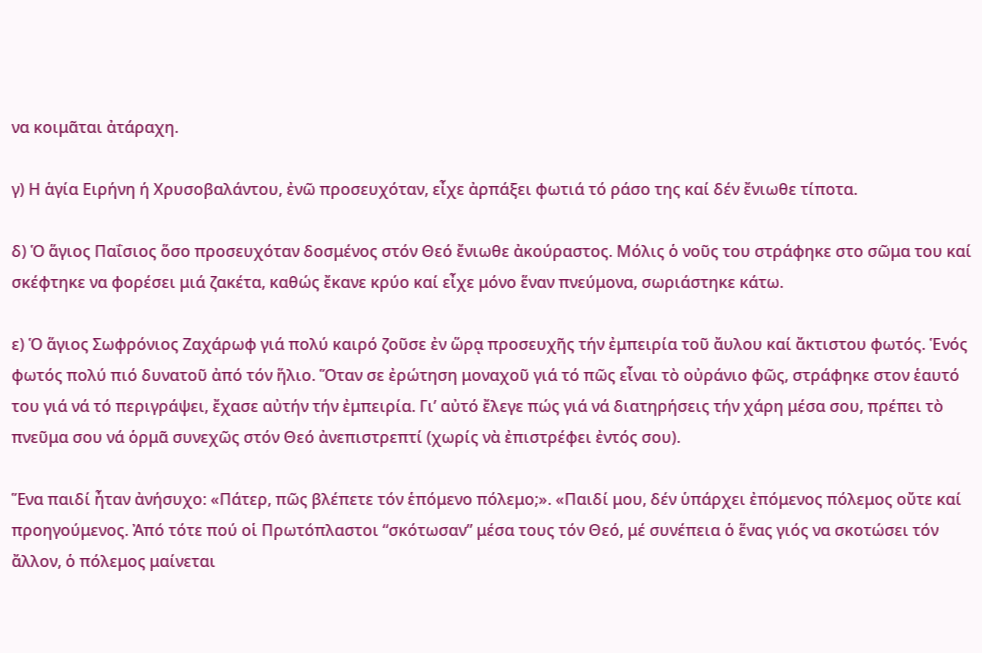να κοιμᾶται ἀτάραχη.

γ) Η ἁγία Ειρήνη ή Χρυσοβαλάντου, ἐνῶ προσευχόταν, εἶχε ἀρπάξει φωτιά τό ράσο της καί δέν ἔνιωθε τίποτα.

δ) Ὁ ἅγιος Παΐσιος ὅσο προσευχόταν δοσμένος στόν Θεό ἔνιωθε ἀκούραστος. Μόλις ὁ νοῦς του στράφηκε στο σῶμα του καί σκέφτηκε να φορέσει μιά ζακέτα, καθώς ἔκανε κρύο καί εἶχε μόνο ἕναν πνεύμονα, σωριάστηκε κάτω.

ε) Ὁ ἅγιος Σωφρόνιος Ζαχάρωφ γιά πολύ καιρό ζοῦσε ἐν ὥρᾳ προσευχῆς τήν ἐμπειρία τοῦ ἄυλου καί ἄκτιστου φωτός. Ἑνός φωτός πολύ πιό δυνατοῦ ἀπό τόν ἥλιο. Ὅταν σε ἐρώτηση μοναχοῦ γιά τό πῶς εἶναι τὸ οὐράνιο φῶς, στράφηκε στον ἑαυτό του γιά νά τό περιγράψει, ἔχασε αὐτήν τήν ἐμπειρία. Γι’ αὐτό ἔλεγε πώς γιά νά διατηρήσεις τήν χάρη μέσα σου, πρέπει τὸ πνεῦμα σου νά ὁρμᾶ συνεχῶς στόν Θεό ἀνεπιστρεπτί (χωρίς νὰ ἐπιστρέφει ἐντός σου).

Ἕνα παιδί ἦταν ἀνήσυχο: «Πάτερ, πῶς βλέπετε τόν ἑπόμενο πόλεμο;». «Παιδί μου, δέν ὑπάρχει ἐπόμενος πόλεμος οὔτε καί προηγούμενος. Ἀπό τότε πού οἱ Πρωτόπλαστοι “σκότωσαν” μέσα τους τόν Θεό, μέ συνέπεια ὁ ἕνας γιός να σκοτώσει τόν ἄλλον, ὁ πόλεμος μαίνεται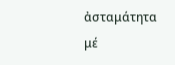ἀσταμάτητα μέ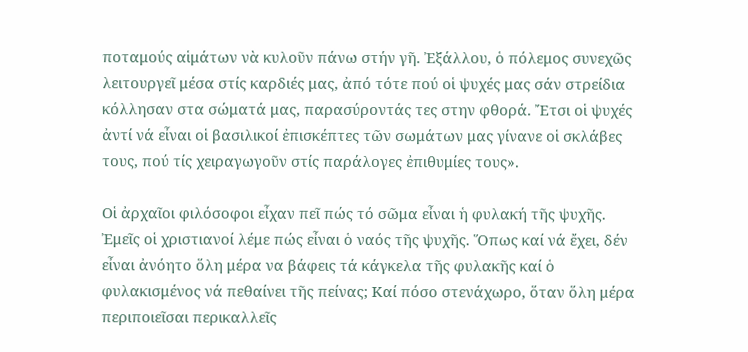ποταμούς αἱμάτων νὰ κυλοῦν πάνω στήν γῆ. Ἐξάλλου, ὁ πόλεμος συνεχῶς λειτουργεῖ μέσα στίς καρδιές μας, ἀπό τότε πού οἱ ψυχές μας σάν στρείδια κόλλησαν στα σώματά μας, παρασύροντάς τες στην φθορά. Ἔτσι οἱ ψυχές ἀντί νά εἶναι οἱ βασιλικοί ἐπισκέπτες τῶν σωμάτων μας γίνανε οἱ σκλάβες τους, πού τίς χειραγωγοῦν στίς παράλογες ἐπιθυμίες τους».

Οἱ ἀρχαῖοι φιλόσοφοι εἶχαν πεῖ πώς τό σῶμα εἶναι ἡ φυλακή τῆς ψυχῆς. Ἐμεῖς οἱ χριστιανοί λέμε πώς εἶναι ὁ ναός τῆς ψυχῆς. Ὅπως καί νά ἔχει, δέν εἶναι ἀνόητο ὅλη μέρα να βάφεις τά κάγκελα τῆς φυλακῆς καί ὁ φυλακισμένος νά πεθαίνει τῆς πείνας; Καί πόσο στενάχωρο, ὅταν ὅλη μέρα περιποιεῖσαι περικαλλεῖς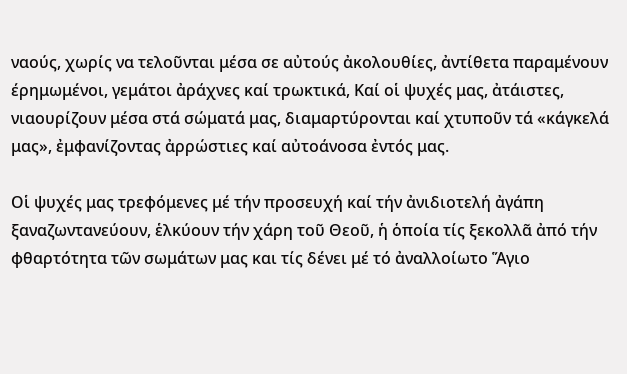ναούς, χωρίς να τελοῦνται μέσα σε αὐτούς ἀκολουθίες, ἀντίθετα παραμένουν έρημωμένοι, γεμάτοι ἀράχνες καί τρωκτικά, Καί οἱ ψυχές μας, ἀτάιστες, νιαουρίζουν μέσα στά σώματά μας, διαμαρτύρονται καί χτυποῦν τά «κάγκελά μας», ἐμφανίζοντας ἀρρώστιες καί αὐτοάνοσα ἐντός μας.

Οἱ ψυχές μας τρεφόμενες μέ τήν προσευχή καί τήν ἀνιδιοτελή ἀγάπη ξαναζωντανεύουν, ἑλκύουν τήν χάρη τοῦ Θεοῦ, ἡ ὁποία τίς ξεκολλᾶ ἀπό τήν φθαρτότητα τῶν σωμάτων μας και τίς δένει μέ τό ἀναλλοίωτο Ἅγιο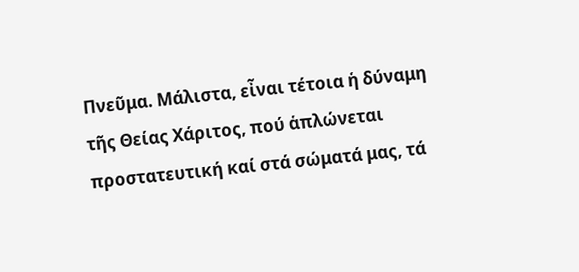Πνεῦμα. Μάλιστα, εἶναι τέτοια ἡ δύναμη τῆς Θείας Χάριτος, πού ἁπλώνεται προστατευτική καί στά σώματά μας, τά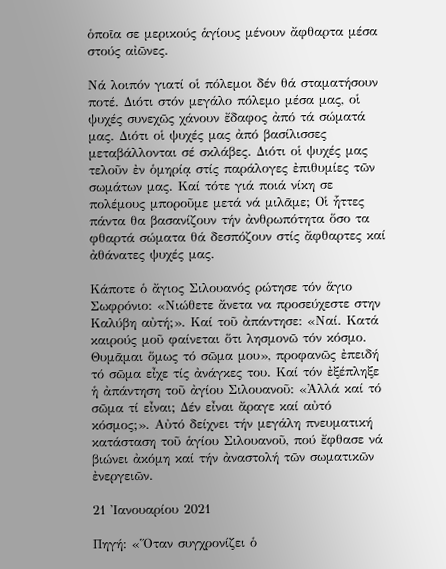ὁποῖα σε μερικούς ἁγίους μένουν ἄφθαρτα μέσα στούς αἰῶνες.

Νά λοιπόν γιατί οἱ πόλεμοι δέν θά σταματήσουν ποτέ. Διότι στόν μεγάλο πόλεμο μέσα μας, οἱ ψυχές συνεχῶς χάνουν ἔδαφος ἀπό τά σώματά μας. Διότι οἱ ψυχές μας ἀπό βασίλισσες μεταβάλλονται σέ σκλάβες. Διότι οἱ ψυχές μας τελοῦν ἐν ὁμηρίᾳ στίς παράλογες ἐπιθυμίες τῶν σωμάτων μας. Καί τότε γιά ποιά νίκη σε πολέμους μποροῦμε μετά νά μιλᾶμε; Οἱ ἧττες πάντα θα βασανίζουν τήν ἀνθρωπότητα ὅσο τα φθαρτά σώματα θά δεσπόζουν στίς ἄφθαρτες καί ἀθάνατες ψυχές μας.

Κάποτε ὁ ἄγιος Σιλουανός ρώτησε τόν ἅγιο Σωφρόνιο: «Νιώθετε ἄνετα να προσεύχεστε στην Καλύβη αὐτή;». Καί τοῦ ἀπάντησε: «Ναί. Κατά καιρούς μοῦ φαίνεται ὅτι λησμονῶ τόν κόσμο. Θυμᾶμαι ὅμως τό σῶμα μου», προφανῶς ἐπειδή τό σῶμα εἶχε τίς ἀνάγκες του. Καί τόν ἐξέπληξε ἡ ἀπάντηση τοῦ ἀγίου Σιλουανοῦ: «Ἀλλά καί τό σῶμα τί εἶναι; Δέν εἶναι ἄραγε καί αὐτό κόσμος;». Αὐτό δείχνει τήν μεγάλη πνευματική κατάσταση τοῦ ἁγίου Σιλουανοῦ, πού ἔφθασε νά βιώνει ἀκόμη καί τήν ἀναστολή τῶν σωματικῶν ἐνεργειῶν.

21 Ἰανουαρίου 2021

Πηγή: «Ὅταν συγχρονίζει ὁ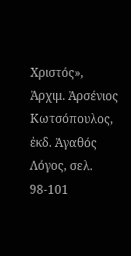Χριστός», Ἀρχιμ. Ἀρσένιος Κωτσόπουλος, ἐκδ. Ἀγαθός Λόγος, σελ. 98-101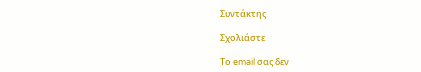Συντάκτης

Σχολιάστε

Το email σας δεν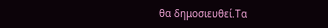θα δημοσιευθεί.Τα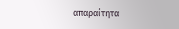απαραίτητα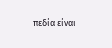πεδία είναι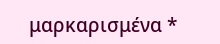μαρκαρισμένα *